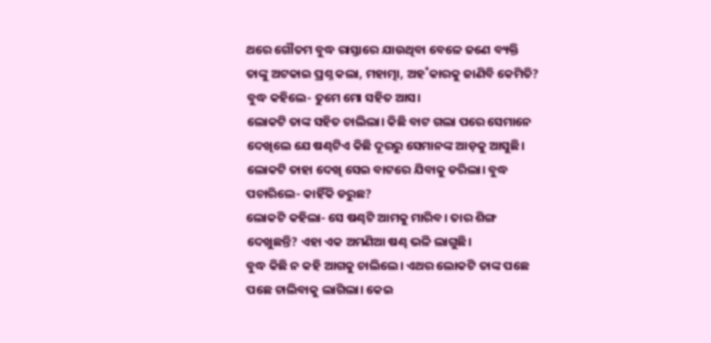ଥରେ ଗୌତମ ବୁଦ୍ଧ ରାସ୍ତାରେ ଯାଉଥିବା ବେଳେ ଜଣେ ବ୍ୟକ୍ତି ତାଙ୍କୁ ଅଟକାଇ ପ୍ରଶ୍ନ କଲା, ମହାତ୍ମା, ଅହ˚କାରକୁ ଜାଣିବି କେମିତି?
ବୁଦ୍ଧ କହିଲେ- ତୁମେ ମୋ ସହିତ ଆସ।
ଲୋକଟି ତାଙ୍କ ସହିତ ଚାଲିଲା। କିଛି ବାଟ ଗଲା ପରେ ସେମାନେ ଦେଖିଲେ ଯେ ଷଣ୍ଢଟିଏ କିଛି ଦୂରରୁ ସେମାନଙ୍କ ଆଡ଼କୁ ଆସୁଛି।
ଲୋକଟି ତାହା ଦେଖି ସେଇ ବାଟରେ ଯିବାକୁ ଡରିଲା। ବୁଦ୍ଧ ପଚାରିଲେ- କାହିଁକି ଡରୁଛ?
ଲୋକଟି କହିଲା- ସେ ଷଣ୍ଢଟି ଆମକୁ ମାରିବ। ତାର ଶିଙ୍ଗ ଦେଖୁଛନ୍ତି? ଏହା ଏକ ଅମଣିଆ ଷଣ୍ଢ ଭଳି ଲାଗୁଛି।
ବୁଦ୍ଧ କିଛି ନ କହି ଆଗକୁ ଚାଲିଲେ। ଏଥର ଲୋକଟି ତାଙ୍କ ପଛେ ପଛେ ଚାଲିବାକୁ ଲାଗିଲା। କେଇ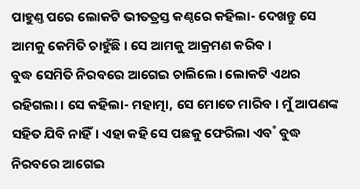ପାହୁଣ୍ତ ପରେ ଲୋକଟି ଭୀତତ୍ରସ୍ତ କଣ୍ଠରେ କହିଲା- ଦେଖନ୍ତୁ ସେ ଆମକୁ କେମିତି ଚାହୁଁଛି। ସେ ଆମକୁ ଆକ୍ରମଣ କରିବ।
ବୁଦ୍ଧ ସେମିତି ନିରବରେ ଆଗେଇ ଚାଲିଲେ। ଲୋକଟି ଏଥର ରହିଗଲା। ସେ କହିଲା- ମହାତ୍ମା, ସେ ମୋତେ ମାରିବ। ମୁଁ ଆପଣଙ୍କ ସହିତ ଯିବି ନାହିଁ। ଏହା କହି ସେ ପଛକୁ ଫେରିଲା ଏବ˚ ବୁଦ୍ଧ ନିରବରେ ଆଗେଇ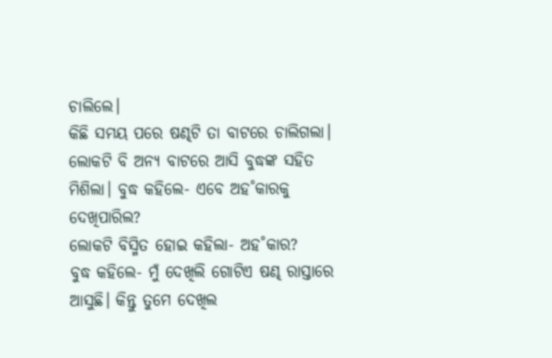ଚାଲିଲେ।
କିଛି ସମୟ ପରେ ଷଣ୍ଢଟି ତା ବାଟରେ ଚାଲିଗଲା। ଲୋକଟି ବି ଅନ୍ୟ ବାଟରେ ଆସି ବୁଦ୍ଧଙ୍କ ସହିତ ମିଶିଲା। ବୁଦ୍ଧ କହିଲେ- ଏବେ ଅହ˚କାରକୁ ଦେଖିପାରିଲ?
ଲୋକଟି ବିସ୍ମିତ ହୋଇ କହିଲା- ଅହ˚କାର?
ବୁଦ୍ଧ କହିଲେ- ମୁଁ ଦେଖିଲି ଗୋଟିଏ ଷଣ୍ଢ ରାସ୍ତାରେ ଆସୁଛି। କିନ୍ତୁ ତୁମେ ଦେଖିଲ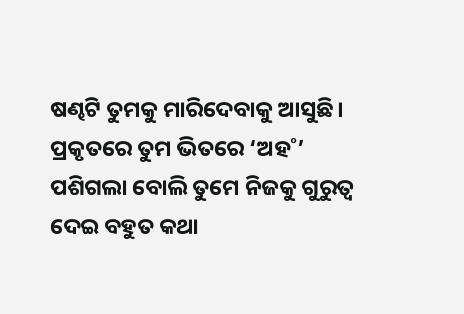ଷଣ୍ଢଟି ତୁମକୁ ମାରିଦେବାକୁ ଆସୁଛି। ପ୍ରକୃତରେ ତୁମ ଭିତରେ ‘ଅହ˚’ ପଶିଗଲା ବୋଲି ତୁମେ ନିଜକୁ ଗୁରୁତ୍ବ ଦେଇ ବହୁତ କଥା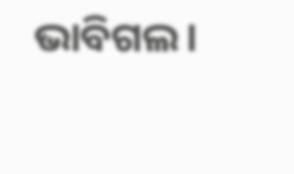ଭାବିଗଲ।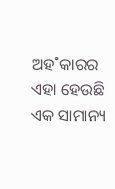ଅହ˚କାରର ଏହା ହେଉଛି ଏକ ସାମାନ୍ୟ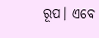ରୂପ। ଏବେ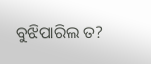ବୁଝିପାରିଲ ତ?